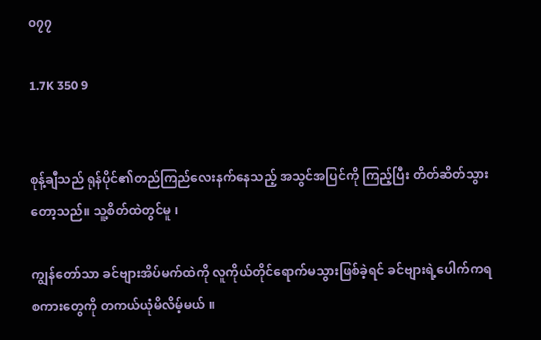၀၇၇

1.7K 350 9


စုန့်ချီသည် ရုန်ပိုင်၏တည်ကြည်လေးနက်နေသည့် အသွင်အပြင်ကို ကြည့်ပြီး တိတ်ဆိတ်သွားတော့သည်။ သူ့စိတ်ထဲတွင်မူ ၊

ကျွန်တော်သာ ခင်ဗျားအိပ်မက်ထဲကို လူကိုယ်တိုင်ရောက်မသွားဖြစ်ခဲ့ရင် ခင်ဗျားရဲ့ပေါက်ကရစကားတွေကို တကယ်ယုံမိလိမ့်မယ် ။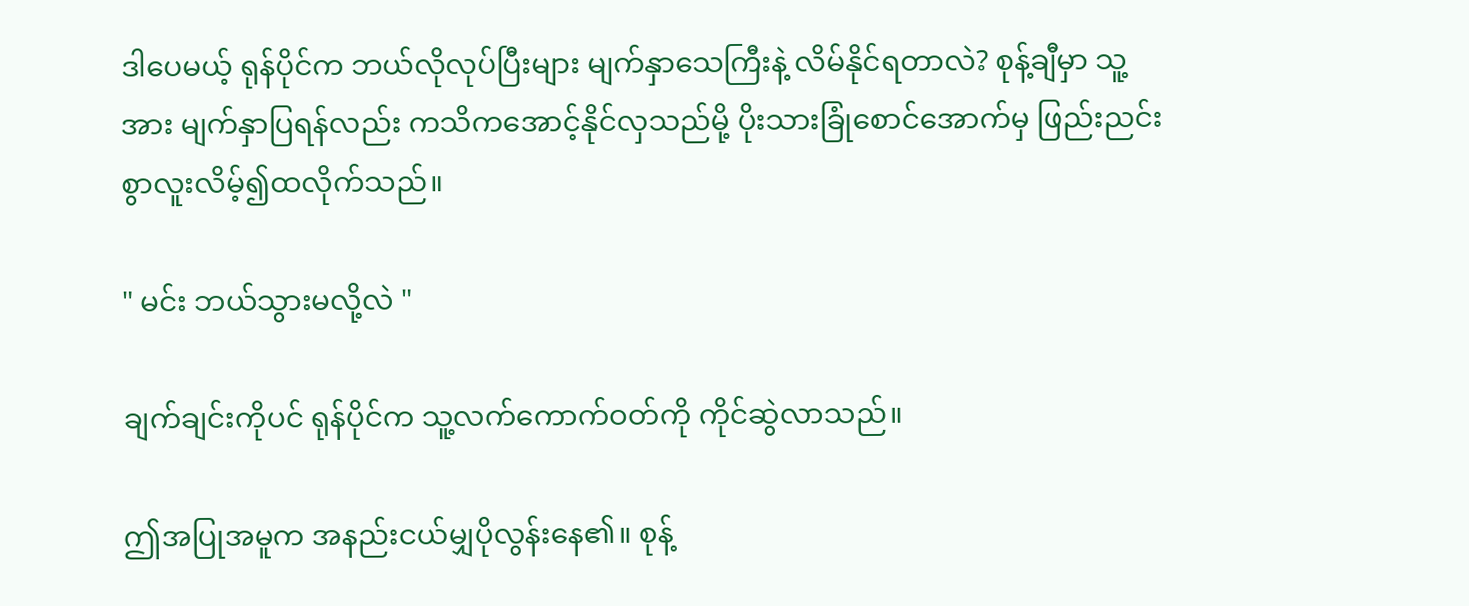ဒါပေမယ့် ရုန်ပိုင်က ဘယ်လိုလုပ်ပြီးများ မျက်နှာသေကြီးနဲ့ လိမ်နိုင်ရတာလဲ? စုန့်ချီမှာ သူ့အား မျက်နှာပြရန်လည်း ကသိကအောင့်နိုင်လှသည်မို့ ပိုးသားခြုံစောင်အောက်မှ ဖြည်းညင်းစွာလူးလိမ့်၍ထလိုက်သည်။

" မင်း ဘယ်သွားမလို့လဲ "

ချက်ချင်းကိုပင် ရုန်ပိုင်က သူ့လက်ကောက်ဝတ်ကို ကိုင်ဆွဲလာသည်။

ဤအပြုအမူက အနည်းငယ်မျှပိုလွန်းနေ၏။ စုန့်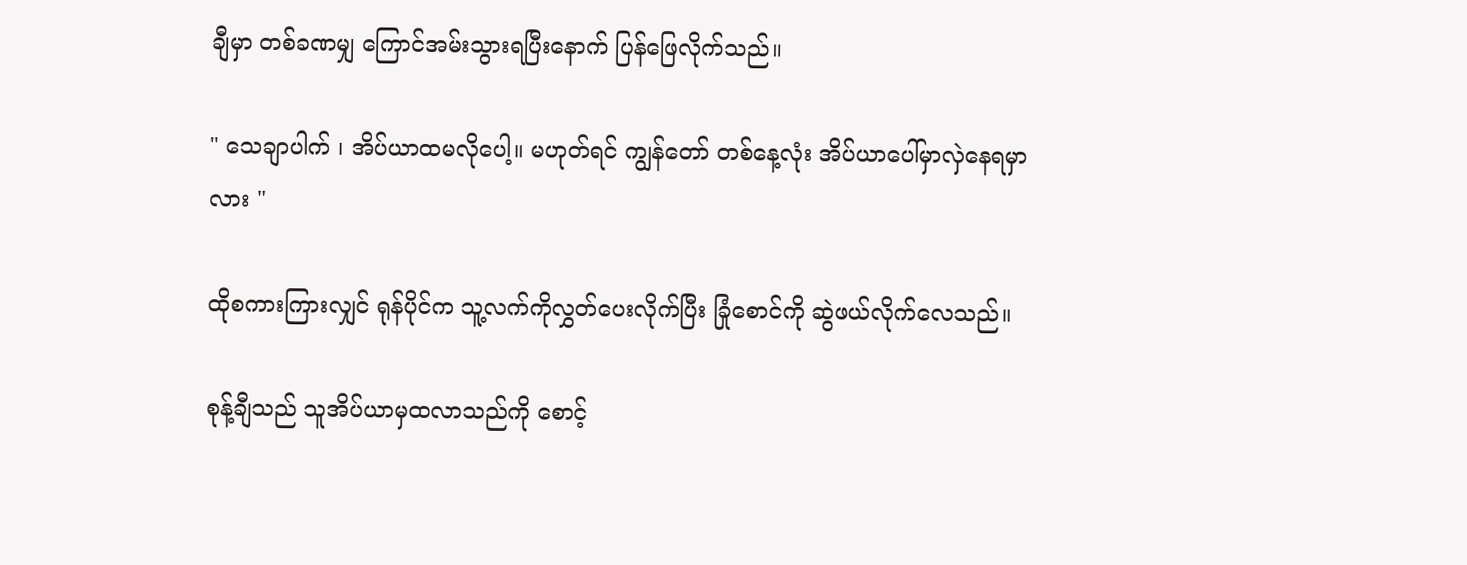ချီမှာ တစ်ခဏမျှ ကြောင်အမ်းသွားရပြီးနောက် ပြန်ဖြေလိုက်သည်။

" သေချာပါက် ၊ အိပ်ယာထမလိုပေါ့။ မဟုတ်ရင် ကျွန်တော် တစ်နေ့လုံး အိပ်ယာပေါ်မှာလှဲနေရမှာလား "

ထိုစကားကြားလျှင် ရုန်ပိုင်က သူ့လက်ကိုလွှတ်ပေးလိုက်ပြီး ခြုံစောင်ကို ဆွဲဖယ်လိုက်လေသည်။

စုန့်ချီသည် သူအိပ်ယာမှထလာသည်ကို စောင့်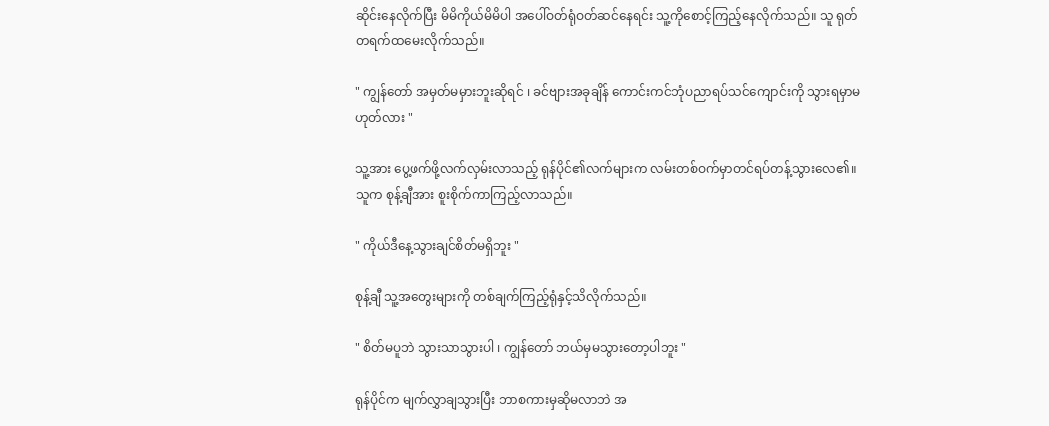ဆိုင်းနေလိုက်ပြီး မိမိကိုယ်မိမိပါ အပေါ်ဝတ်ရုံဝတ်ဆင်နေရင်း သူ့ကိုစောင့်ကြည့်နေလိုက်သည်။ သူ ရုတ်တရက်ထမေးလိုက်သည်။

" ကျွန်တော် အမှတ်မမှားဘူးဆိုရင် ၊ ခင်ဗျားအခုချိန် ကောင်းကင်ဘုံပညာရပ်သင်ကျောင်းကို သွားရမှာမဟုတ်လား "

သူ့အား ပွေ့ဖက်ဖို့လက်လှမ်းလာသည့် ရုန်ပိုင်၏လက်များက လမ်းတစ်ဝက်မှာတင်ရပ်တန့်သွားလေ၏။ သူက စုန့်ချီအား စူးစိုက်ကာကြည့်လာသည်။

" ကိုယ်ဒီနေ့သွားချင်စိတ်မရှိဘူး "

စုန့်ချီ သူ့အတွေးများကို တစ်ချက်ကြည့်ရုံနှင့်သိလိုက်သည်။

" စိတ်မပူဘဲ သွားသာသွားပါ ၊ ကျွန်တော် ဘယ်မှမသွားတော့ပါဘူး "

ရုန်ပိုင်က မျက်လွှာချသွားပြီး ဘာစကားမှဆိုမလာဘဲ အ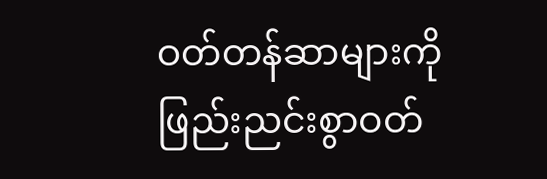ဝတ်တန်ဆာများကို ဖြည်းညင်းစွာဝတ်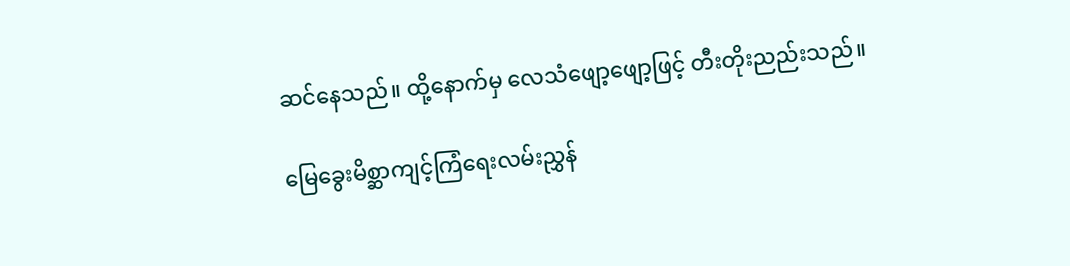ဆင်နေသည်။ ထို့နောက်မှ လေသံဖျော့ဖျော့ဖြင့် တီးတိုးညည်းသည်။

မြေခွေးမိစ္ဆာကျင့်ကြံရေးလမ်းညွှန်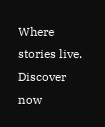Where stories live. Discover now